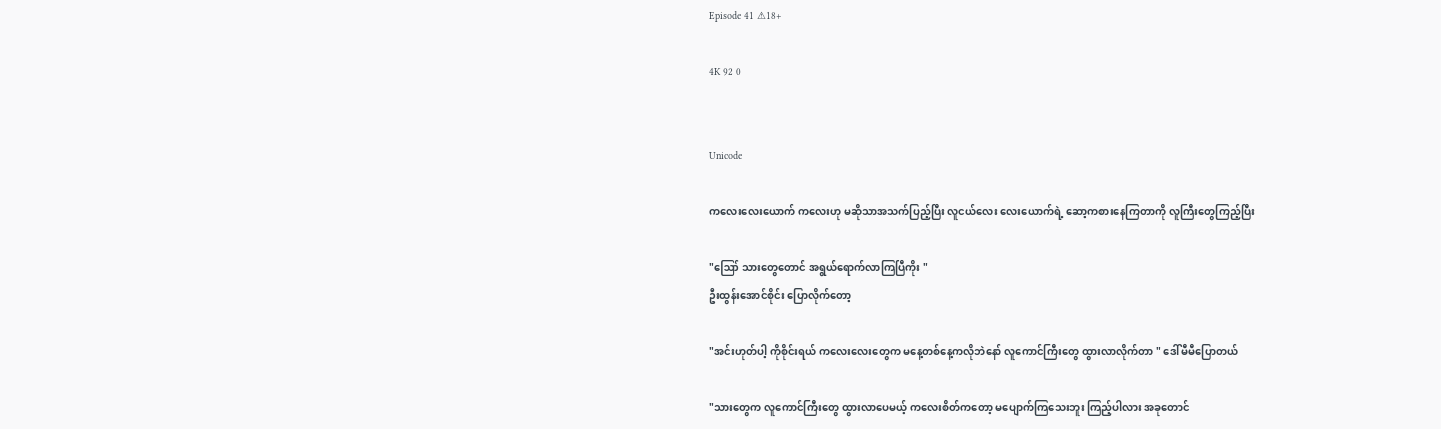Episode 41 ⚠18+

4K 92 0


Unicode

ကလေးလေးယောက် ကလေးဟု မဆိုသာအသက်ပြည့်ပြီး လူငယ်လေး လေးယောက်ရဲ့ ဆော့ကစားနေကြတာကို လူကြီးတွေကြည့်ပြီး

"ဪ သားတွေတောင် အရွယ်ရောက်လာကြပြီကိုး "
ဦးထွန်းအောင်စိုင်း ပြောလိုက်တော့

"အင်းဟုတ်ပါ့ ကိုစိုင်းရယ် ကလေးလေးတွေက မနေ့တစ်နေ့ကလိုဘဲနော် လူကောင်ကြီးတွေ ထွားလာလိုက်တာ " ဒေါ်မီမီပြောတယ်

"သားတွေက လူကောင်ကြီးတွေ ထွားလာပေမယ့် ကလေးစိတ်ကတော့ မပျောက်ကြသေးဘူး ကြည့်ပါလား အခုတောင်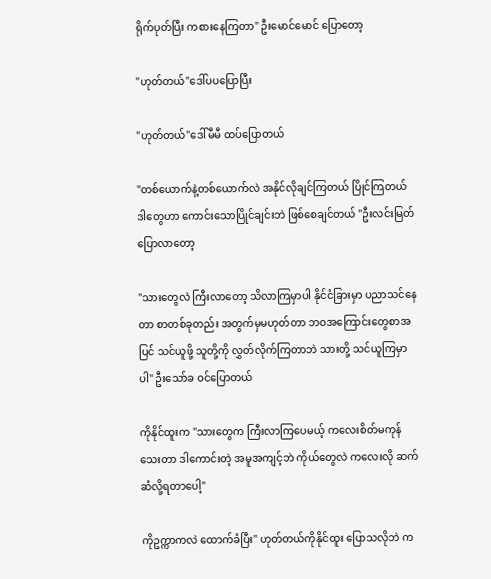ရိုက်ပုတ်ပြီး ကစားနေကြတာ" ဦးမောင်မောင် ပြောတော့

"ဟုတ်တယ်"ဒေါ်ပပပြောပြီး

"ဟုတ်တယ်"ဒေါ်မီမီ ထပ်ပြောတယ်

"တစ်ယောက်နဲ့တစ်ယောက်လဲ အနိုင်လိုချင်ကြတယ် ပြိုင်ကြတယ် ဒါတွေဟာ ကောင်းသောပြိုင်ချင်းဘဲ ဖြစ်စေချင်တယ် "ဦးလင်းမြတ် ပြောလာတော့

"သားတွေလဲ ကြီးလာတော့ သိလာကြမှာပါ နိုင်ငံခြားမှာ ပညာသင်နေတာ စာတစ်ခုတည်း အတွက်မှမဟုတ်တာ ဘဝအကြောင်းတွေစာအပြင် သင်ယူဖို့ သူတို့ကို လွှတ်လိုက်ကြတာဘဲ သားတို့ သင်ယူကြမှာပါ" ဦးသော်ခ ဝင်ပြောတယ်

ကိုနိုင်ထူးက "သားတွေက ကြီးလာကြပေမယ့် ကလေးစိတ်မကုန်သေးတာ ဒါကောင်းတဲ့ အမူအကျင့်ဘဲ ကိုယ်တွေလဲ ကလေးလို ဆက်ဆံလို့ရတာပေါ့"

ကိုဥက္ကာကလဲ ထောက်ခံပြီး" ဟုတ်တယ်ကိုနိုင်ထူး ပြောသလိုဘဲ က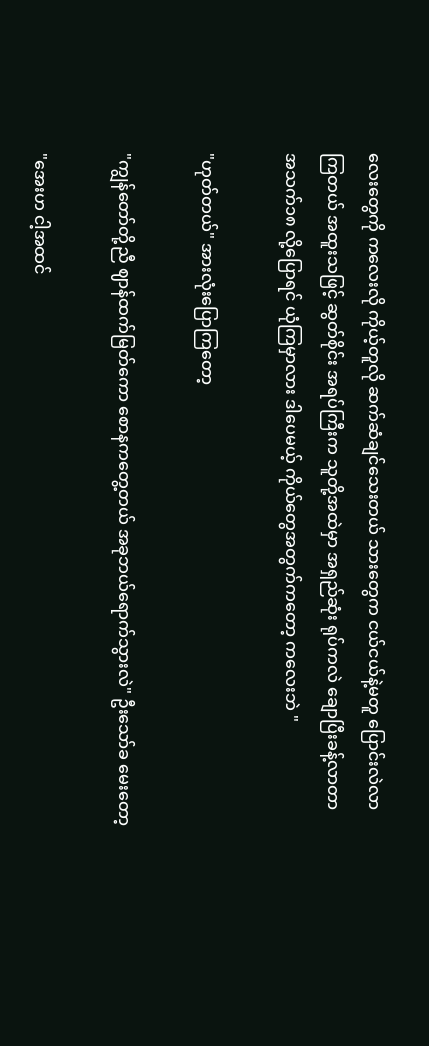လေးတွေကို ကလေးလို ကိုယ့်တူလို ဆက်ဆံချင်သေးတယ် သားတွေက ငယ်ငယ်နဲ့မတူ ပြောင်းလဲလာကြတယ် အထူးသဖြင့် ဆွတ်စိုင်း အရပ်ကြီးက သူတို့အထဲမှာ အရှည်ဆုံး ရုပ်ကလဲ ချောပြီးခန့်လာတာ အသက်၁၈ လို့ပြောရင် ယုံကြမှာလား ဒါပေမယ့် ကိုယ်တွေအတွက်ကတော့ ကလေးဘဲ "

"ဟုတ်တယ်" အားလုံးပြောကြတော့

"ကျွန်တော်တို့ညီ ဈာန်ထက်မြတ်ကော စောနကတွေ့တယ် အခုဘယ်ရောက်သွားလဲ" ဦးသော်ခ မေးတော့

"အေးဟ ငါ့အထင်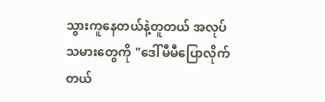သွားကူနေတယ်နဲ့တူတယ် အလုပ်သမားတွေကို "ဒေါ်မီမီပြောလိုက်တယ်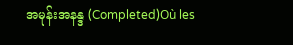အမုန်းအနန္ဒ (Completed)Où les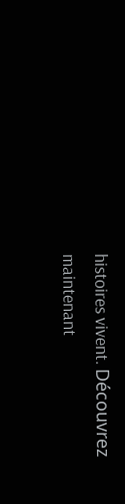histoires vivent. Découvrez maintenant